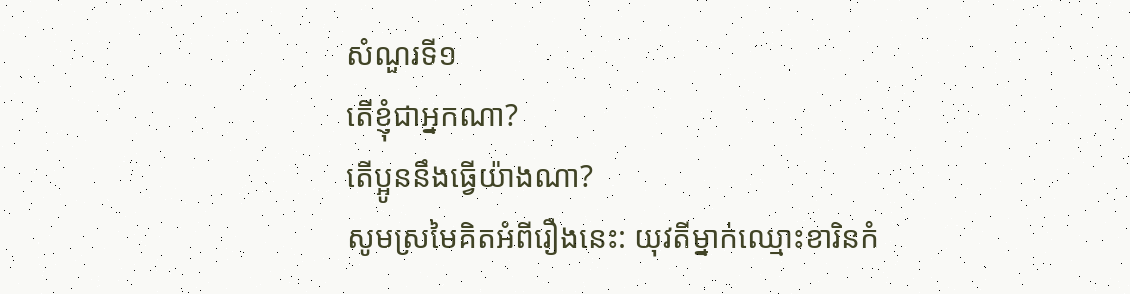សំណួរទី១
តើខ្ញុំជាអ្នកណា?
តើប្អូននឹងធ្វើយ៉ាងណា?
សូមស្រមៃគិតអំពីរឿងនេះ: យុវតីម្នាក់ឈ្មោះខារិនកំ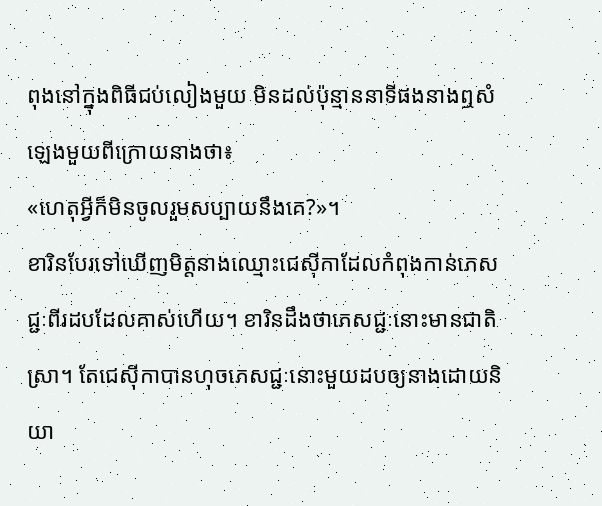ពុងនៅក្នុងពិធីជប់លៀងមួយ មិនដល់ប៉ុន្មាននាទីផងនាងឮសំឡេងមួយពីក្រោយនាងថា៖
«ហេតុអ្វីក៏មិនចូលរួមសប្បាយនឹងគេ?»។
ខារិនបែរទៅឃើញមិត្តនាងឈ្មោះជេស៊ីកាដែលកំពុងកាន់ភេសជ្ជៈពីរដបដែលគាស់ហើយ។ ខារិនដឹងថាភេសជ្ជៈនោះមានជាតិស្រា។ តែជេស៊ីកាបានហុចភេសជ្ជៈនោះមួយដបឲ្យនាងដោយនិយា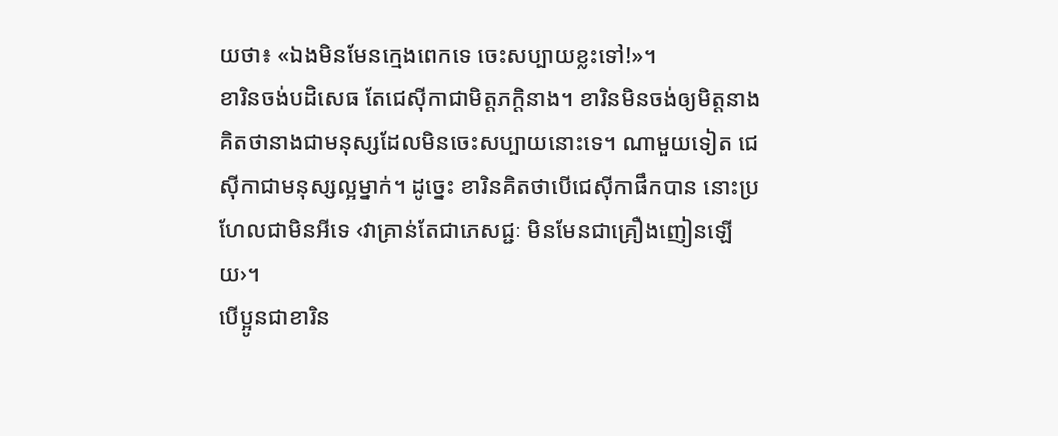យថា៖ «ឯងមិនមែនក្មេងពេកទេ ចេះសប្បាយខ្លះទៅ!»។
ខារិនចង់បដិសេធ តែជេស៊ីកាជាមិត្តភក្ដិនាង។ ខារិនមិនចង់ឲ្យមិត្តនាងគិតថានាងជាមនុស្សដែលមិនចេះសប្បាយនោះទេ។ ណាមួយទៀត ជេស៊ីកាជាមនុស្សល្អម្នាក់។ ដូច្នេះ ខារិនគិតថាបើជេស៊ីកាផឹកបាន នោះប្រហែលជាមិនអីទេ ‹វាគ្រាន់តែជាភេសជ្ជៈ មិនមែនជាគ្រឿងញៀនឡើយ›។
បើប្អូនជាខារិន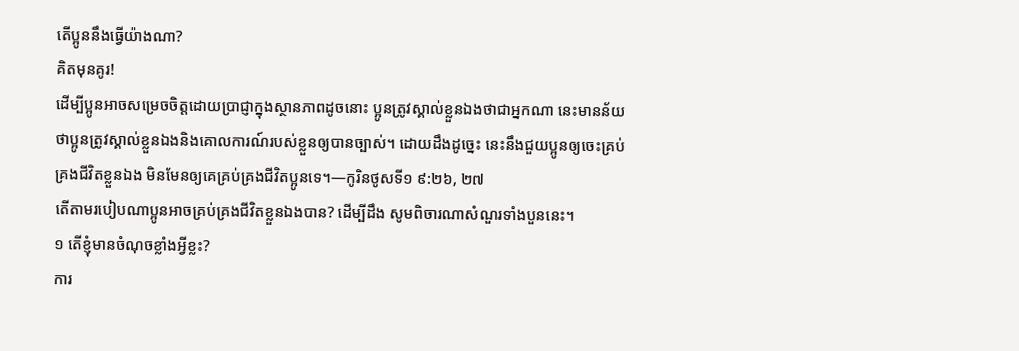តើប្អូននឹងធ្វើយ៉ាងណា?
គិតមុនគូរ!
ដើម្បីប្អូនអាចសម្រេចចិត្តដោយប្រាជ្ញាក្នុងស្ថានភាពដូចនោះ ប្អូនត្រូវស្គាល់ខ្លួនឯងថាជាអ្នកណា នេះមានន័យថាប្អូនត្រូវស្គាល់ខ្លួនឯងនិងគោលការណ៍របស់ខ្លួនឲ្យបានច្បាស់។ ដោយដឹងដូច្នេះ នេះនឹងជួយប្អូនឲ្យចេះគ្រប់គ្រងជីវិតខ្លួនឯង មិនមែនឲ្យគេគ្រប់គ្រងជីវិតប្អូនទេ។—កូរិនថូសទី១ ៩:២៦, ២៧
តើតាមរបៀបណាប្អូនអាចគ្រប់គ្រងជីវិតខ្លួនឯងបាន? ដើម្បីដឹង សូមពិចារណាសំណួរទាំងបួននេះ។
១ តើខ្ញុំមានចំណុចខ្លាំងអ្វីខ្លះ?
ការ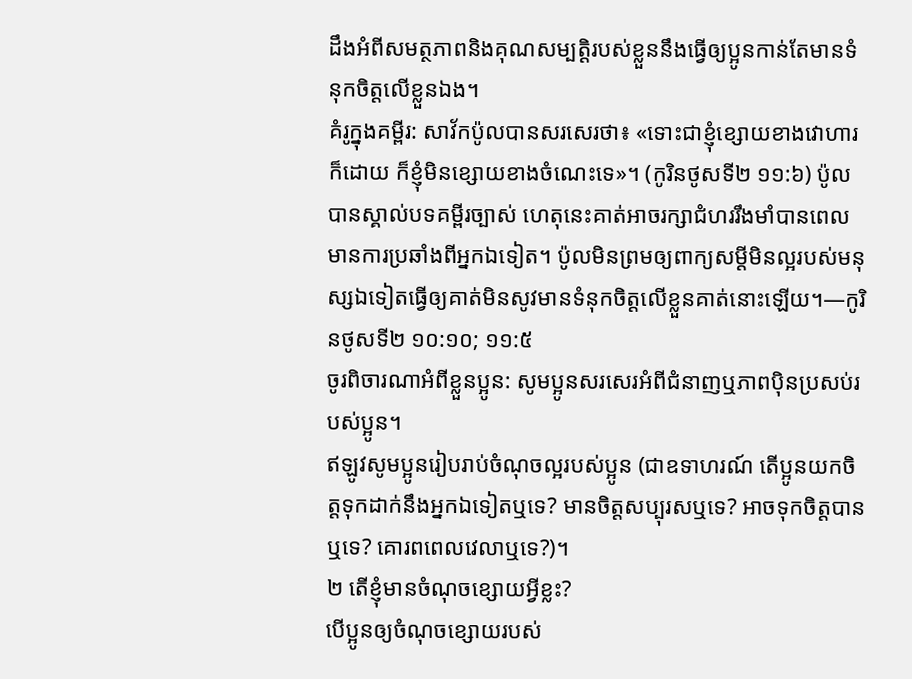ដឹងអំពីសមត្ថភាពនិងគុណសម្បត្ដិរបស់ខ្លួននឹងធ្វើឲ្យប្អូនកាន់តែមានទំនុកចិត្តលើខ្លួនឯង។
គំរូក្នុងគម្ពីរ: សាវ័កប៉ូលបានសរសេរថា៖ «ទោះជាខ្ញុំខ្សោយខាងវោហារក៏ដោយ ក៏ខ្ញុំមិនខ្សោយខាងចំណេះទេ»។ (កូរិនថូសទី២ ១១:៦) ប៉ូលបានស្គាល់បទគម្ពីរច្បាស់ ហេតុនេះគាត់អាចរក្សាជំហររឹងមាំបានពេលមានការប្រឆាំងពីអ្នកឯទៀត។ ប៉ូលមិនព្រមឲ្យពាក្យសម្ដីមិនល្អរបស់មនុស្សឯទៀតធ្វើឲ្យគាត់មិនសូវមានទំនុកចិត្តលើខ្លួនគាត់នោះឡើយ។—កូរិនថូសទី២ ១០:១០; ១១:៥
ចូរពិចារណាអំពីខ្លួនប្អូន: សូមប្អូនសរសេរអំពីជំនាញឬភាពប៉ិនប្រសប់របស់ប្អូន។
ឥឡូវសូមប្អូនរៀបរាប់ចំណុចល្អរបស់ប្អូន (ជាឧទាហរណ៍ តើប្អូនយកចិត្តទុកដាក់នឹងអ្នកឯទៀតឬទេ? មានចិត្តសប្បុរសឬទេ? អាចទុកចិត្តបានឬទេ? គោរពពេលវេលាឬទេ?)។
២ តើខ្ញុំមានចំណុចខ្សោយអ្វីខ្លះ?
បើប្អូនឲ្យចំណុចខ្សោយរបស់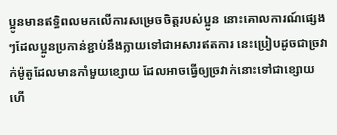ប្អូនមានឥទ្ធិពលមកលើការសម្រេចចិត្តរបស់ប្អូន នោះគោលការណ៍ផ្សេងៗដែលប្អូនប្រកាន់ខ្ជាប់នឹងក្លាយទៅជាអសារឥតការ នេះប្រៀបដូចជាច្រវាក់ម៉ូតូដែលមានកាំមួយខ្សោយ ដែលអាចធ្វើឲ្យច្រវាក់នោះទៅជាខ្សោយ ហើ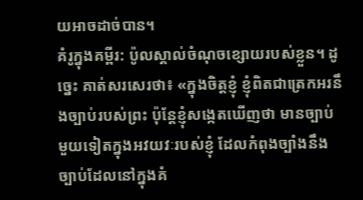យអាចដាច់បាន។
គំរូក្នុងគម្ពីរ: ប៉ូលស្គាល់ចំណុចខ្សោយរបស់ខ្លួន។ ដូច្នេះ គាត់សរសេរថា៖ «ក្នុងចិត្តខ្ញុំ ខ្ញុំពិតជាត្រេកអរនឹងច្បាប់របស់ព្រះ ប៉ុន្តែខ្ញុំសង្កេតឃើញថា មានច្បាប់មួយទៀតក្នុងអវយវៈរបស់ខ្ញុំ ដែលកំពុងច្បាំងនឹងច្បាប់ដែលនៅក្នុងគំ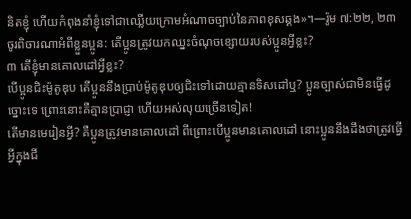និតខ្ញុំ ហើយកំពុងនាំខ្ញុំទៅជាឈ្លើយក្រោមអំណាចច្បាប់នៃភាពខុសឆ្គង»។—រ៉ូម ៧:២២, ២៣
ចូរពិចារណាអំពីខ្លួនប្អូន: តើប្អូនត្រូវយកឈ្នះចំណុចខ្សោយរបស់ប្អូនអ្វីខ្លះ?
៣ តើខ្ញុំមានគោលដៅអ្វីខ្លះ?
បើប្អូនជិះម៉ូតូឌុប តើប្អូននឹងប្រាប់ម៉ូតូឌុបឲ្យជិះទៅដោយគ្មានទិសដៅឬ? ប្អូនច្បាស់ជាមិនធ្វើដូច្នោះទេ ព្រោះនោះគឺគ្មានប្រាជ្ញា ហើយអស់លុយច្រើនទៀត!
តើមានមេរៀនអ្វី? គឺប្អូនត្រូវមានគោលដៅ ពីព្រោះបើប្អូនមានគោលដៅ នោះប្អូននឹងដឹងថាត្រូវធ្វើអ្វីក្នុងជី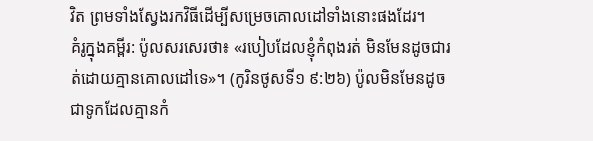វិត ព្រមទាំងស្វែងរកវិធីដើម្បីសម្រេចគោលដៅទាំងនោះផងដែរ។
គំរូក្នុងគម្ពីរ: ប៉ូលសរសេរថា៖ «របៀបដែលខ្ញុំកំពុងរត់ មិនមែនដូចជារត់ដោយគ្មានគោលដៅទេ»។ (កូរិនថូសទី១ ៩:២៦) ប៉ូលមិនមែនដូចជាទូកដែលគ្មានកំ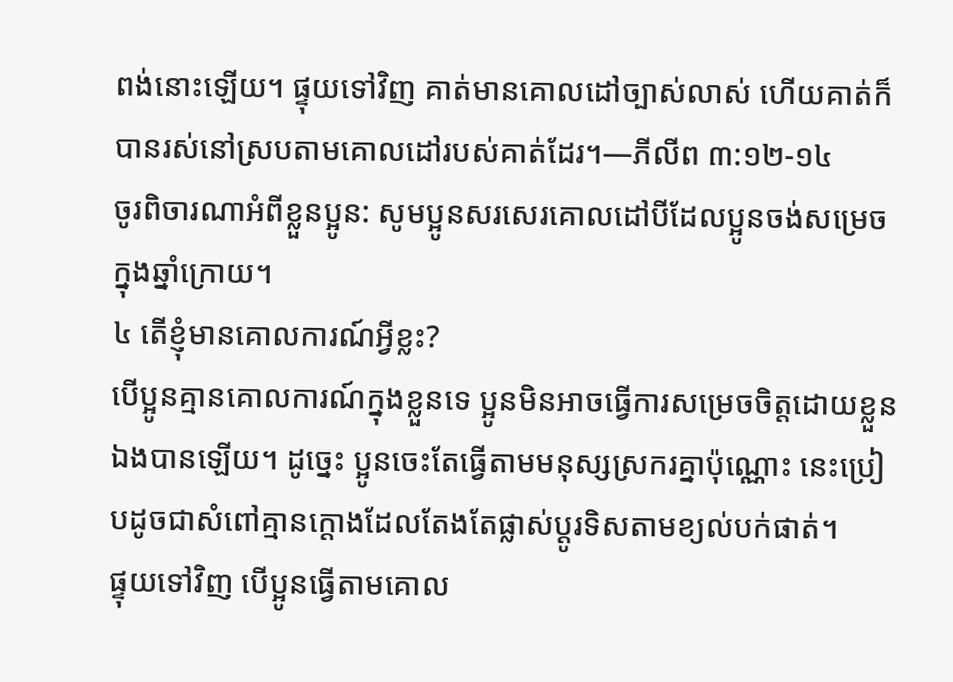ពង់នោះឡើយ។ ផ្ទុយទៅវិញ គាត់មានគោលដៅច្បាស់លាស់ ហើយគាត់ក៏បានរស់នៅស្របតាមគោលដៅរបស់គាត់ដែរ។—ភីលីព ៣:១២-១៤
ចូរពិចារណាអំពីខ្លួនប្អូន: សូមប្អូនសរសេរគោលដៅបីដែលប្អូនចង់សម្រេចក្នុងឆ្នាំក្រោយ។
៤ តើខ្ញុំមានគោលការណ៍អ្វីខ្លះ?
បើប្អូនគ្មានគោលការណ៍ក្នុងខ្លួនទេ ប្អូនមិនអាចធ្វើការសម្រេចចិត្តដោយខ្លួនឯងបានឡើយ។ ដូច្នេះ ប្អូនចេះតែធ្វើតាមមនុស្សស្រករគ្នាប៉ុណ្ណោះ នេះប្រៀបដូចជាសំពៅគ្មានក្ដោងដែលតែងតែផ្លាស់ប្ដូរទិសតាមខ្យល់បក់ផាត់។
ផ្ទុយទៅវិញ បើប្អូនធ្វើតាមគោល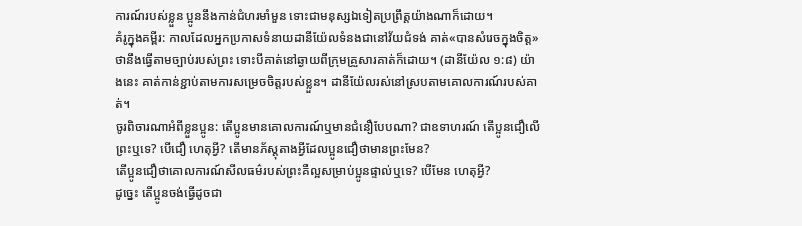ការណ៍របស់ខ្លួន ប្អូននឹងកាន់ជំហរមាំមួន ទោះជាមនុស្សឯទៀតប្រព្រឹត្តយ៉ាងណាក៏ដោយ។
គំរូក្នុងគម្ពីរ: កាលដែលអ្នកប្រកាសទំនាយដានីយ៉ែលទំនងជានៅវ័យជំទង់ គាត់«បានសំរេចក្នុងចិត្ត»ថានឹងធ្វើតាមច្បាប់របស់ព្រះ ទោះបីគាត់នៅឆ្ងាយពីក្រុមគ្រួសារគាត់ក៏ដោយ។ (ដានីយ៉ែល ១:៨) យ៉ាងនេះ គាត់កាន់ខ្ជាប់តាមការសម្រេចចិត្តរបស់ខ្លួន។ ដានីយ៉ែលរស់នៅស្របតាមគោលការណ៍របស់គាត់។
ចូរពិចារណាអំពីខ្លួនប្អូន: តើប្អូនមានគោលការណ៍ឬមានជំនឿបែបណា? ជាឧទាហរណ៍ តើប្អូនជឿលើព្រះឬទេ? បើជឿ ហេតុអ្វី? តើមានភ័ស្តុតាងអ្វីដែលប្អូនជឿថាមានព្រះមែន?
តើប្អូនជឿថាគោលការណ៍សីលធម៌របស់ព្រះគឺល្អសម្រាប់ប្អូនផ្ទាល់ឬទេ? បើមែន ហេតុអ្វី?
ដូច្នេះ តើប្អូនចង់ធ្វើដូចជា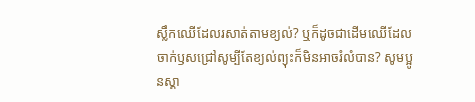ស្លឹកឈើដែលរសាត់តាមខ្យល់? ឬក៏ដូចជាដើមឈើដែលចាក់ឫសជ្រៅសូម្បីតែខ្យល់ព្យុះក៏មិនអាចរំលំបាន? សូមប្អូនស្គា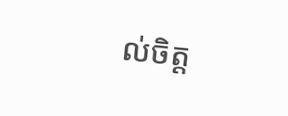ល់ចិត្ត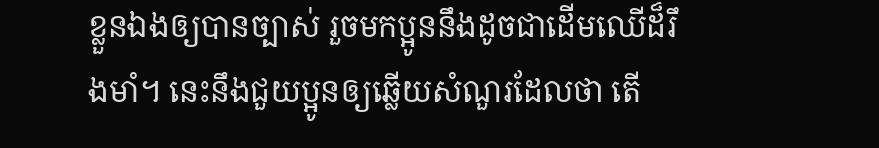ខ្លួនឯងឲ្យបានច្បាស់ រួចមកប្អូននឹងដូចជាដើមឈើដ៏រឹងមាំ។ នេះនឹងជួយប្អូនឲ្យឆ្លើយសំណួរដែលថា តើ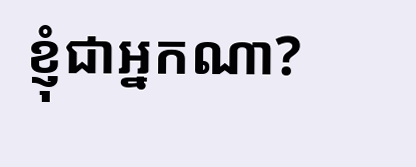ខ្ញុំជាអ្នកណា?